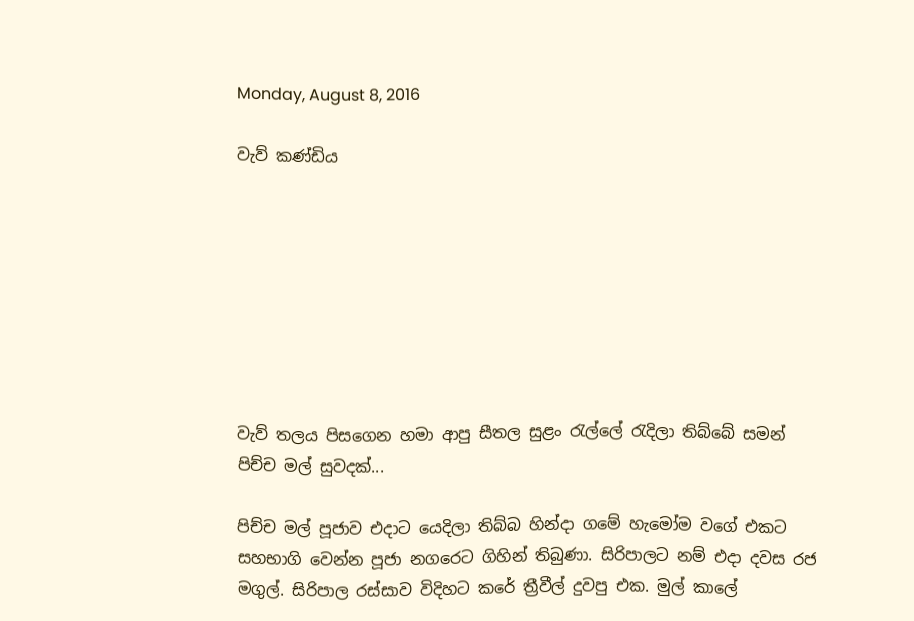Monday, August 8, 2016

වැව් කණ්ඩිය








වැව් තලය පිසගෙන හමා ආපු සීතල සුළං රැල්ලේ රැදිලා තිබ්බේ සමන් පිච්ච මල් සුවදක්...

පිච්ච මල් පූජාව එදාට යෙදිලා තිබ්බ හින්දා ගමේ හැමෝම වගේ එකට සහභාගි වෙන්න පූජා නගරෙට ගිහින් තිබුණා. සිරිපාලට නම් එදා දවස රජ මගුල්. සිරිපාල රස්සාව විදිහට කරේ ත්‍රීවීල් දුවපු එක. මුල් කාලේ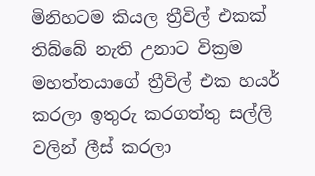මිනිහටම කියල ත්‍රීවිල් එකක් තිබ්බේ නැති උනාට වික්‍රම මහත්තයාගේ ත්‍රීවිල් එක හයර් කරලා ඉතුරු කරගත්තු සල්ලි වලින් ලීස් කරලා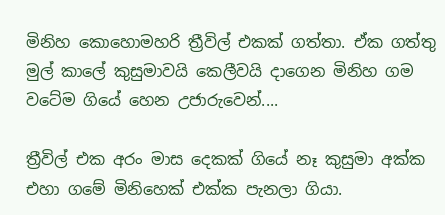මිනිහ කොහොමහරි ත්‍රීවිල් එකක් ගත්තා. ඒක ගත්තු මුල් කාලේ කුසුමාවයි කෙලීවයි දාගෙන මිනිහ ගම වටේම ගියේ හෙන උජාරුවෙන්....

ත්‍රීවිල් එක අරං මාස දෙකක් ගියේ නෑ කුසුමා අක්ක එහා ගමේ මිනිහෙක් එක්ක පැනලා ගියා.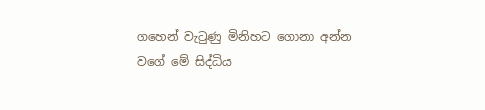ගහෙන් වැටුණු මිනිහට ගොනා අන්න වගේ මේ සිද්ධිය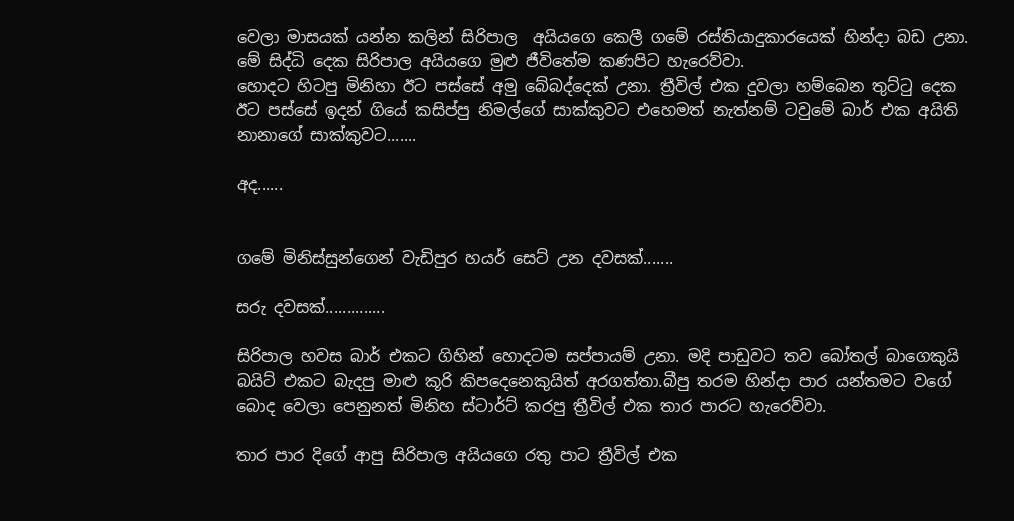වෙලා මාසයක් යන්න කලින් සිරිපාල  අයියගෙ කෙලී ගමේ රස්තියාදුකාරයෙක් හින්දා බඩ උනා. මේ සිද්ධි දෙක සිරිපාල අයියගෙ මුළු ජීවිතේම කණපිට හැරෙව්වා.
හොදට හිටපු මිනිහා ඊට පස්සේ අමු බේබද්දෙක් උනා. ත්‍රීවිල් එක දුවලා හම්බෙන තුට්ටු දෙක ඊට පස්සේ ඉදන් ගියේ කසිප්පු නිමල්ගේ සාක්කුවට එහෙමත් නැත්නම් ටවුමේ බාර් එක අයිති නානාගේ සාක්කුවට.......

අද......


ගමේ මිනිස්සුන්ගෙන් වැඩිපුර හයර් සෙට් උන දවසක්.......

සරු දවසක්..............

සිරිපාල හවස බාර් එකට ගිහින් හොදටම සප්පායම් උනා. මදි පාඩුවට තව බෝතල් බාගෙකුයි බයිට් එකට බැදපු මාළු කූරි කිපදෙනෙකුයිත් අරගත්තා.බීපු තරම හින්දා පාර යන්තමට වගේ බොද වෙලා පෙනුනත් මිනිහ ස්ටාර්ට් කරපු ත්‍රීවිල් එක තාර පාරට හැරෙව්වා.

තාර පාර දිගේ ආපු සිරිපාල අයියගෙ රතු පාට ත්‍රීවිල් එක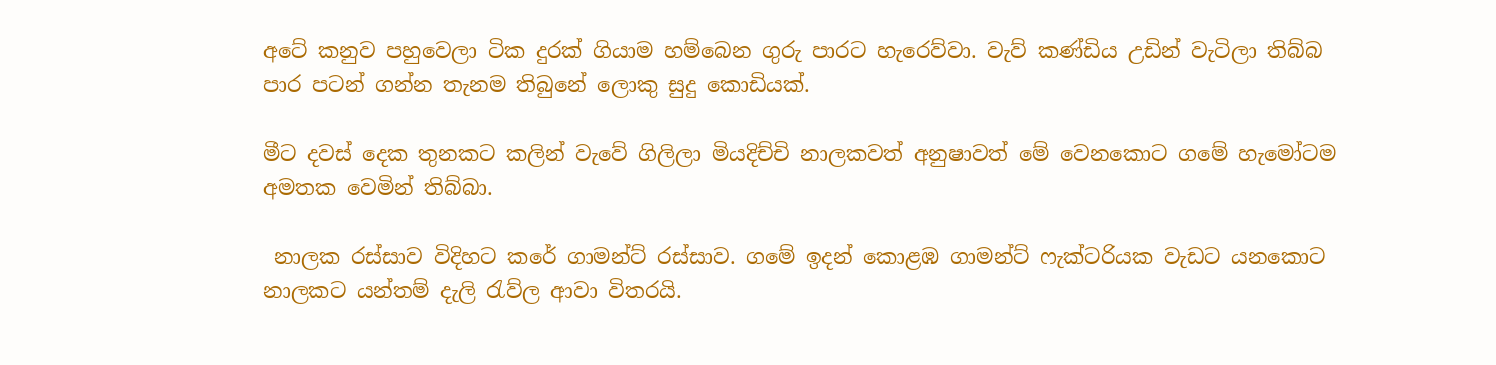අටේ කනුව පහුවෙලා ටික දුරක් ගියාම හම්බෙන ගුරු පාරට හැරෙව්වා. වැව් කණ්ඩිය උඩින් වැටිලා තිබ්බ පාර පටන් ගන්න තැනම තිබුනේ ලොකු සුදු කොඩියක්.

මීට දවස් දෙක තුනකට කලින් වැවේ ගිලිලා මියදිච්චි නාලකවත් අනුෂාවත් මේ වෙනකොට ගමේ හැමෝටම අමතක වෙමින් තිබ්බා.

 නාලක රස්සාව විදිහට කරේ ගාමන්ට් රස්සාව. ගමේ ඉදන් කොළඹ ගාමන්ට් ෆැක්ටරියක වැඩට යනකොට නාලකට යන්තම් දැලි රැව්ල ආවා විතරයි.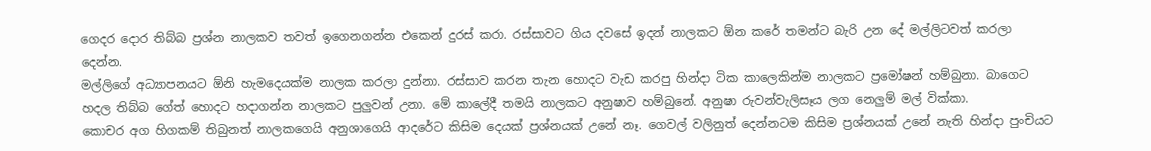ගෙදර දොර තිබ්බ ප්‍රශ්න නාලකව තවත් ඉගෙනගන්න එකෙන් දුරස් කරා. රස්සාවට ගිය දවසේ ඉදන් නාලකට ඕන කරේ තමන්ට බැරි උන දේ මල්ලිටවත් කරලා දෙන්න.
මල්ලිගේ අධ්‍යාපනයට ඕනි හැමදෙයක්ම නාලක කරලා දුන්නා. රස්සාව කරන තැන හොදට වැඩ කරපු හින්දා ටික කාලෙකින්ම නාලකට ප්‍රමෝෂන් හම්බුනා. බාගෙට හදල තිබ්බ ගේත් හොදට හදාගන්න නාලකට පුලුවන් උනා. මේ කාලේදී තමයි නාලකට අනුෂාව හම්බුනේ. අනුෂා රුවන්වැලිසෑය ලග නෙලුම් මල් වික්කා.
කොචර අග හිගකම් තිබුනත් නාලකගෙයි අනුශාගෙයි ආදරේට කිසිම දෙයක් ප්‍රශ්නයක් උනේ නෑ. ගෙවල් වලිනුත් දෙන්නටම කිසිම ප්‍රශ්නයක් උනේ නැති හින්දා පුංචියට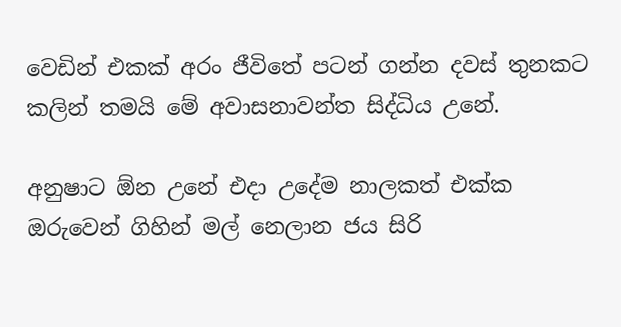වෙඩින් එකක් අරං ජීවිතේ පටන් ගන්න දවස් තුනකට කලින් තමයි මේ අවාසනාවන්ත සිද්ධිය උනේ.

අනුෂාට ඕන උනේ එදා උදේම නාලකත් එක්ක ඔරුවෙන් ගිහින් මල් නෙලාන ජය සිරි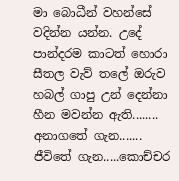මා බොධීන් වහන්සේ වදින්න යන්න. උදේ පාන්දරම කාටත් හොරා සීතල වැව් තලේ ඔරුව හබල් ගාපු උන් දෙන්නා හීන මවන්න ඇති........ අනාගතේ ගැන....... ජීවිතේ ගැන.....කොච්චර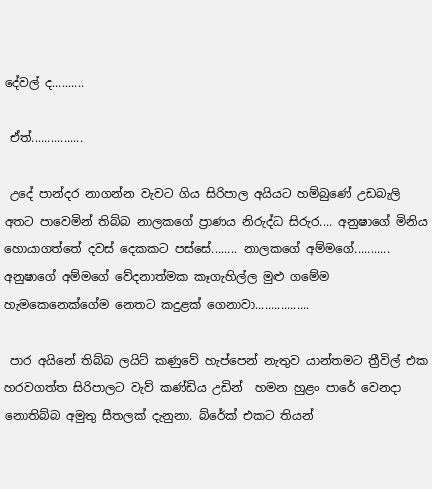දේවල් ද..........

 ඒත්................

 උදේ පාන්දර නාගන්න වැවට ගිය සිරිපාල අයියට හම්බුණේ උඩබැලි අතට පාවෙමින් තිබ්බ නාලකගේ ප්‍රාණය නිරුද්ධ සිරුර.... අනුෂාගේ මිනිය හොයාගත්තේ දවස් දෙකකට පස්සේ........ නාලකගේ අම්මගේ........... අනුෂාගේ අම්මගේ වේදනාත්මක කෑගැහිල්ල මුළු ගමේම හැමකෙනෙක්ගේම නෙතට කදුළක් ගෙනාවා.................

 පාර අයිනේ තිබ්බ ලයිට් කණුවේ හැප්පෙන් නැතුව යාන්තමට ත්‍රීවිල් එක හරවගත්ත සිරිපාලට වැව් කණ්ඩිය උඩින්  හමන හුළං පාරේ වෙනදා නොතිබ්බ අමුතු සීතලක් දැනුනා. බ්රේක් එකට තියන්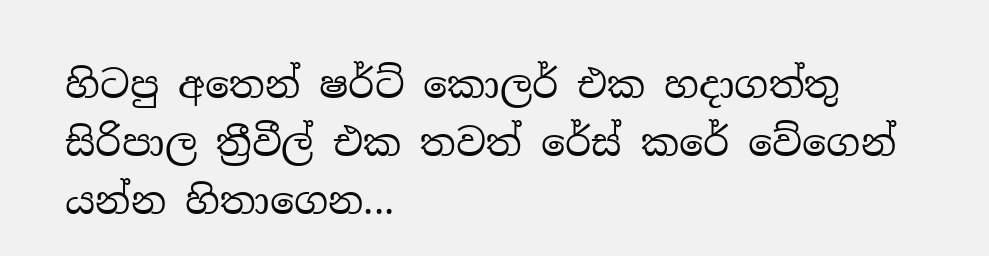හිටපු අතෙන් ෂර්ට් කොලර් එක හදාගත්තු සිරිපාල ත්‍රීවීල් එක තවත් රේස් කරේ වේගෙන් යන්න හිතාගෙන...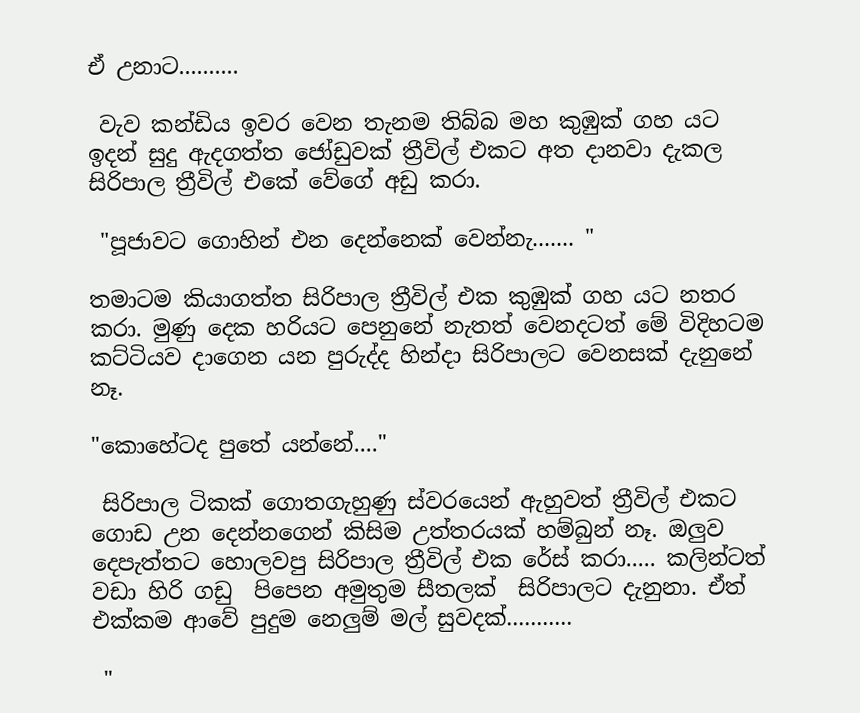ඒ උනාට..........

 වැව කන්ඩිය ඉවර වෙන තැනම තිබ්බ මහ කුඹුක් ගහ යට ඉදන් සුදු ඇදගත්ත ජෝඩුවක් ත්‍රීවිල් එකට අත දානවා දැකල සිරිපාල ත්‍රීවිල් එකේ වේගේ අඩු කරා.

 "පූජාවට ගොහින් එන දෙන්නෙක් වෙන්නැ....... "

තමාටම කියාගත්ත සිරිපාල ත්‍රීවිල් එක කුඹුක් ගහ යට නතර කරා. මුණු දෙක හරියට පෙනුනේ නැතත් වෙනදටත් මේ විදිහටම කට්ටියව දාගෙන යන පුරුද්ද හින්දා සිරිපාලට වෙනසක් දැනුනේ නෑ.

"කොහේටද පුතේ යන්නේ...."

 සිරිපාල ටිකක් ගොතගැහුණු ස්වරයෙන් ඇහුවත් ත්‍රීවිල් එකට ගොඩ උන දෙන්නගෙන් කිසිම උත්තරයක් හම්බුන් නෑ. ඔලුව දෙපැත්තට හොලවපු සිරිපාල ත්‍රීවිල් එක රේස් කරා..... කලින්ටත් වඩා හිරි ගඩු  පිපෙන අමුතුම සීතලක්  සිරිපාලට දැනුනා. ඒත් එක්කම ආවේ පුදුම නෙලුම් මල් සුවදක්...........

 "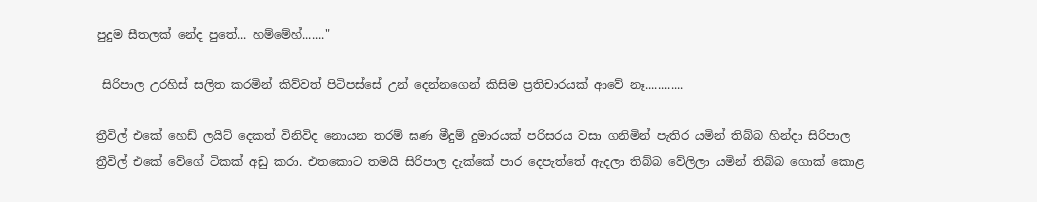පුදුම සීතලක් නේද පුතේ... හම්මේහ්......."

 සිරිපාල උරහිස් සලිත කරමින් කිව්වත් පිටිපස්සේ උන් දෙන්නගෙන් කිසිම ප්‍රතිචාරයක් ආවේ නෑ............

ත්‍රීවිල් එකේ හෙඩ් ලයිට් දෙකත් විනිවිද නොයන තරම් ඝණ මීදුම් දුමාරයක් පරිසරය වසා ගනිමින් පැතිර යමින් තිබ්බ හින්දා සිරිපාල ත්‍රීවිල් එකේ වේගේ ටිකක් අඩු කරා. එතකොට තමයි සිරිපාල දැක්කේ පාර දෙපැත්තේ ඇදලා තිබ්බ වේලිලා යමින් තිබ්බ ගොක් කොළ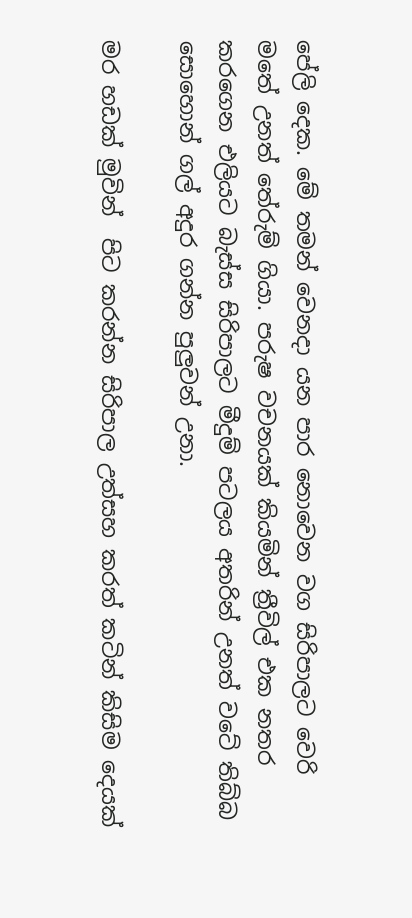පේලි දෙක. මේ තමන් වෙනදා යන පාර නොවෙන වග සිරිපාලට වෙරි මතේ උනත් තේරුම් ගියා. පරුෂ වචනයක් කියමින් ත්‍රීවිල් එක නතර කරගෙන එලියට බැස්ස සිරිපාලට මීදුම් පටලය අතරින් උනත් වටේ තිබ්බ සොහොන් ගල් අදුර ගන්න පුලුවන් උනා.

මර හඩක් මුවින්  පිට කරන්න සිරිපාල උත්සහ කරත් කටින් කිසිම දෙයක්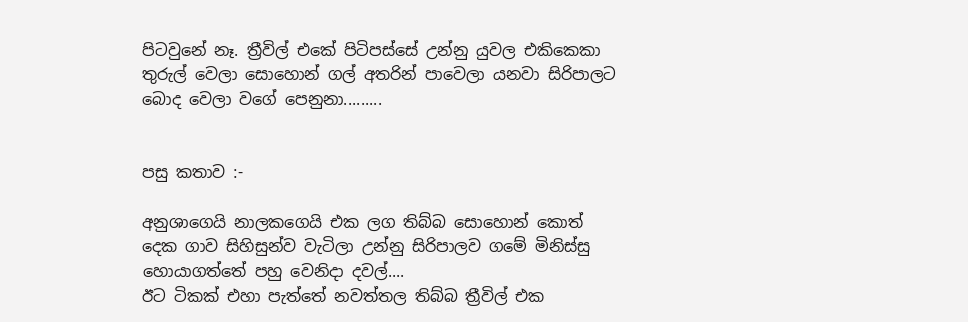පිටවුනේ නෑ. ත්‍රීවිල් එකේ පිටිපස්සේ උන්නු යුවල එකිකෙකා තුරුල් වෙලා සොහොන් ගල් අතරින් පාවෙලා යනවා සිරිපාලට බොද වෙලා වගේ පෙනුනා.........


පසු කතාව :-

අනුශාගෙයි නාලකගෙයි එක ලග තිබ්බ සොහොන් කොත් දෙක ගාව සිහිසුන්ව වැටිලා උන්නු සිරිපාලව ගමේ මිනිස්සු හොයාගත්තේ පහු වෙනිදා දවල්....
ඊට ටිකක් එහා පැත්තේ නවත්තල තිබ්බ ත්‍රීවිල් එක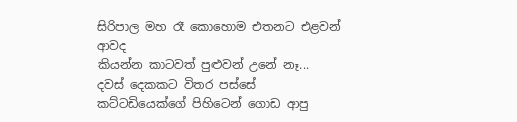සිරිපාල මහ රෑ කොහොම එතනට එළවන් ආවද
කියන්න කාටවත් පුළුවන් උනේ නෑ...
දවස් දෙකකට විතර පස්සේ කට්ටඩියෙක්ගේ පිහිටෙන් ගොඩ ආපු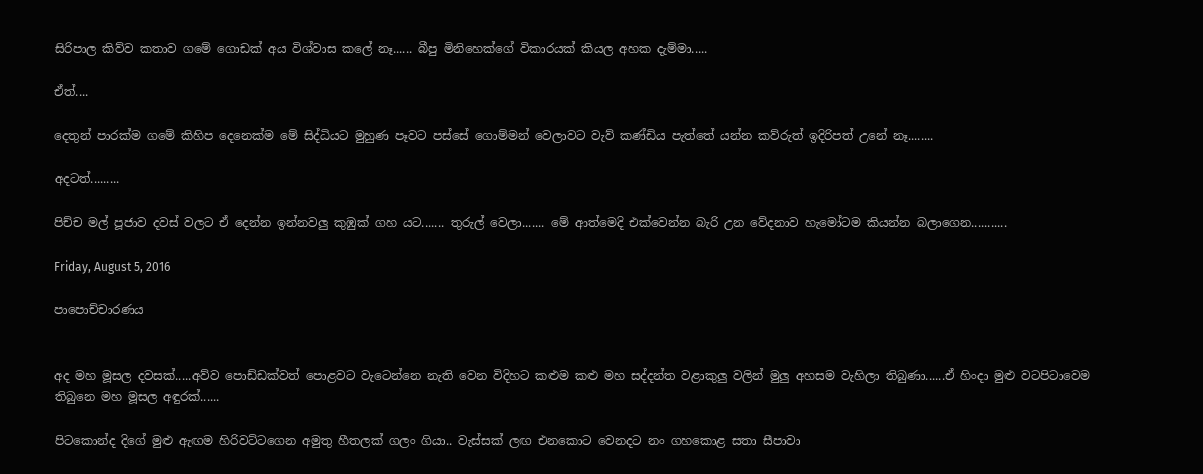සිරිපාල කිව්ව කතාව ගමේ ගොඩක් අය විශ්වාස කලේ නෑ...... බීපු මිනිහෙක්ගේ විකාරයක් කියල අහක දැම්මා.....

ඒත්....

දෙතුන් පාරක්ම ගමේ කිහිප දෙනෙක්ම මේ සිද්ධියට මුහුණ පෑවට පස්සේ ගොම්මන් වෙලාවට වැව් කණ්ඩිය පැත්තේ යන්න කව්රුත් ඉදිරිපත් උනේ නෑ........

අදටත්.........

පිච්ච මල් පූජාව දවස් වලට ඒ දෙන්න ඉන්නවලු කුඹුක් ගහ යට....... තුරුල් වෙලා....... මේ ආත්මෙදි එක්වෙන්න බැරි උන වේදනාව හැමෝටම කියන්න බලාගෙන...........

Friday, August 5, 2016

පාපොච්චාරණය


අද මහ මූසල දවසක්.....අව්ව පොඩ්ඩක්වත් පොළවට වැටෙන්නෙ නැති වෙන විදිහට කළුම කළු මහ සද්දන්ත වළාකුලු වලින් මුලු අහසම වැහිලා තිබුණා......ඒ හිංදා මුළු වටපිටාවෙම තිබුනෙ මහ මූසල අඳුරක්......

පිටකොන්ද දිගේ මුළු ඇඟම හිරිවට්ටගෙන අමුතු හීතලක් ගලං ගියා.. වැස්සක් ලඟ එනකොට වෙනදට නං ගහකොළ සතා සීපාවා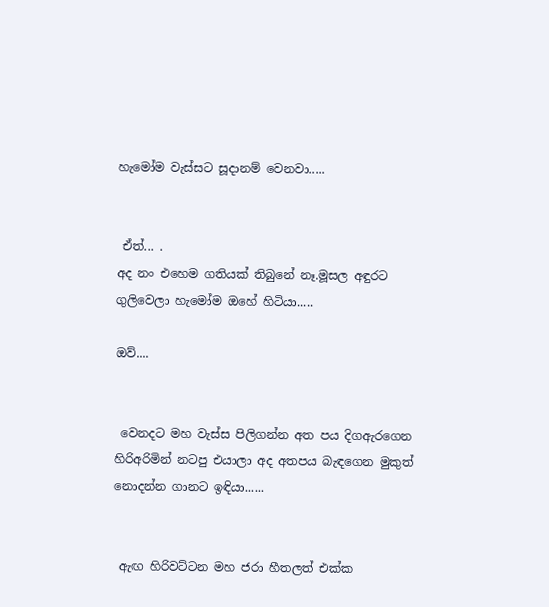හැමෝම වැස්සට සූදානම් වෙනවා.....


 ඒත්... .
අද නං එහෙම ගතියක් තිබුනේ නෑ.මූසල අඳුරට ගුලිවෙලා හැමෝම ඔහේ හිටියා.....

ඔව්....


 වෙනදට මහ වැස්ස පිලිගන්න අත පය දිගඇරගෙන හිරිඅරිමින් නටපු එයාලා අද අතපය බැඳගෙන මුකුත් නොදන්න ගානට ඉඳියා......


 ඇඟ හිරිවට්ටන මහ ජරා හීතලත් එක්ක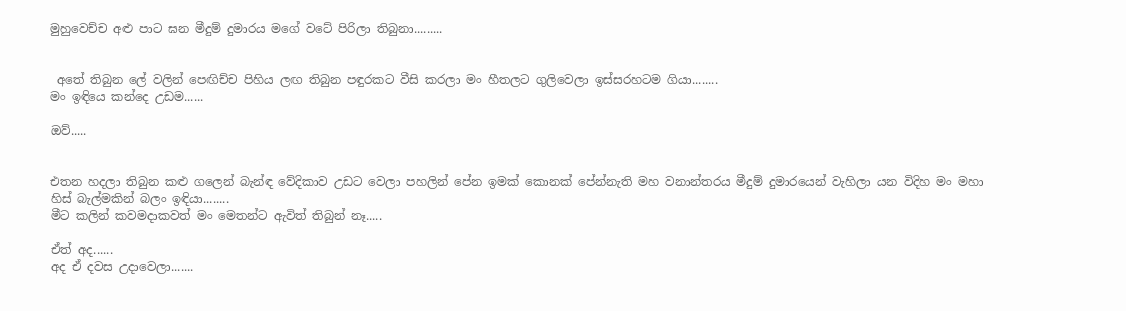මුහුවෙච්ච අළු පාට ඝන මීදුම් දුමාරය මගේ වටේ පිරිලා තිබුනා.........


 අතේ තිබුන ලේ වලින් පෙඟිච්ච පිහිය ලඟ තිබුන පඳුරකට වීසි කරලා මං හීතලට ගුලිවෙලා ඉස්සරහටම ගියා........
මං ඉඳියෙ කන්දෙ උඩම......

ඔව්.....


එතන හදලා තිබුන කළු ගලෙන් බැන්ඳ වේදිකාව උඩට වෙලා පහලින් පේන ඉමක් කොනක් පේන්නැති මහ වනාන්තරය මීදුම් දුමාරයෙන් වැහිලා යන විදිහ මං මහා හිස් බැල්මකින් බලං ඉඳියා........
මීට කලින් කවමදාකවත් මං මෙතන්ට ඇවිත් තිබුන් නෑ.....

ඒත් අද......
අද ඒ දවස උදාවෙලා.......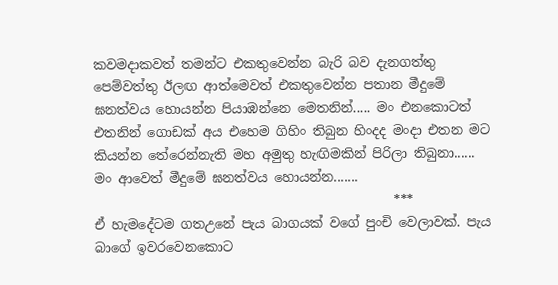කවමදාකවත් තමන්ට එකතුවෙන්න බැරි බව දැනගත්තු පෙම්වත්තු ඊලඟ ආත්මෙවත් එකතුවෙන්න පතාන මීදුමේ ඝනත්වය හොයන්න පියාඹන්නෙ මෙතනින්..... මං එනකොටත් එතනින් ගොඩක් අය එහෙම ගිහිං තිබුන හිංදද මංදා එතන මට කියන්න තේරෙන්නැති මහ අමුතු හැඟිමකින් පිරිලා තිබුනා......
මං ආවෙත් මීදුමේ ඝනත්වය හොයන්න.......
                                              ***
ඒ හැමදේටම ගතඋනේ පැය බාගයක් වගේ පුංචි වෙලාවක්. පැය බාගේ ඉවරවෙනකොට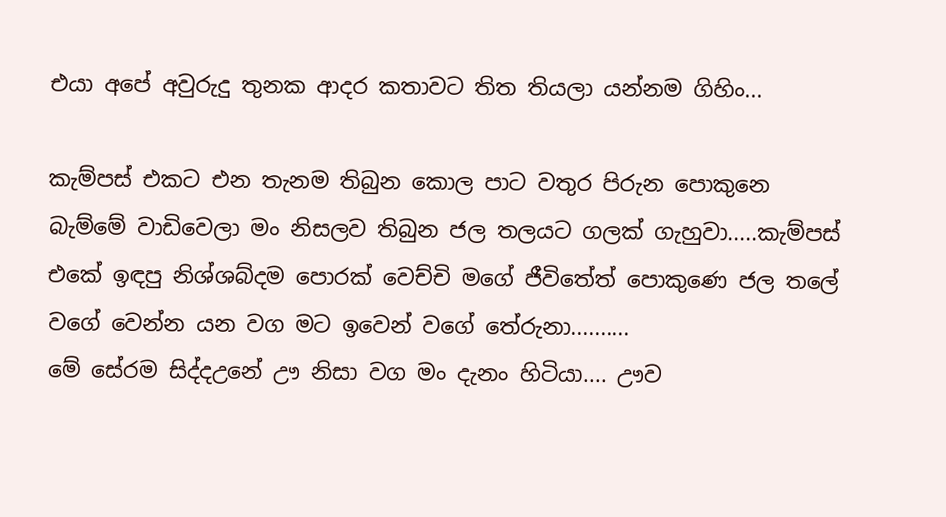එයා අපේ අවුරුදු තුනක ආදර කතාවට තිත තියලා යන්නම ගිහිං...

කැම්පස් එකට එන තැනම තිබුන කොල පාට වතුර පිරුන පොකුනෙ බැම්මේ වාඩිවෙලා මං නිසලව තිබුන ජල තලයට ගලක් ගැහුවා.....කැම්පස් එකේ ඉඳපු නිශ්ශබ්දම පොරක් වෙච්චි මගේ ජීවිතේත් පොකුණෙ ජල තලේ වගේ වෙන්න යන වග මට ඉවෙන් වගේ තේරුනා..........
මේ සේරම සිද්දඋනේ ඌ නිසා වග මං දැනං හිටියා.... ඌව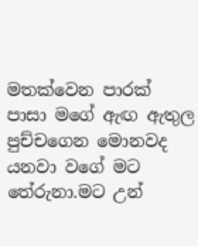මතක්වෙන පාරක් පාසා මගේ ඇඟ ඇතුල පුච්චගෙන මොනවද යනවා වගේ මට තේරුනා.මට උන්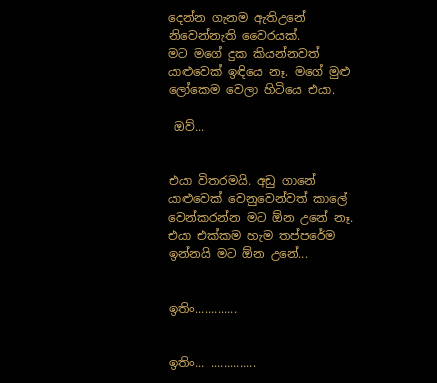දෙන්න ගැනම ඇතිඋනේ නිවෙන්නැති වෛරයක්.
මට මගේ දුක කියන්නවත් යාළුවෙක් ඉඳියෙ නෑ. මගේ මුළු ලෝකෙම වෙලා හිටියෙ එයා.

 ඔව්...


එයා විතරමයි. අඩු ගානේ යාළුවෙක් වෙනුවෙන්වත් කාලේ වෙන්කරන්න මට ඕන උනේ නෑ. එයා එක්කම හැම තප්පරේම ඉන්නයි මට ඕන උනේ...


ඉතිං.............


ඉතිං... ..............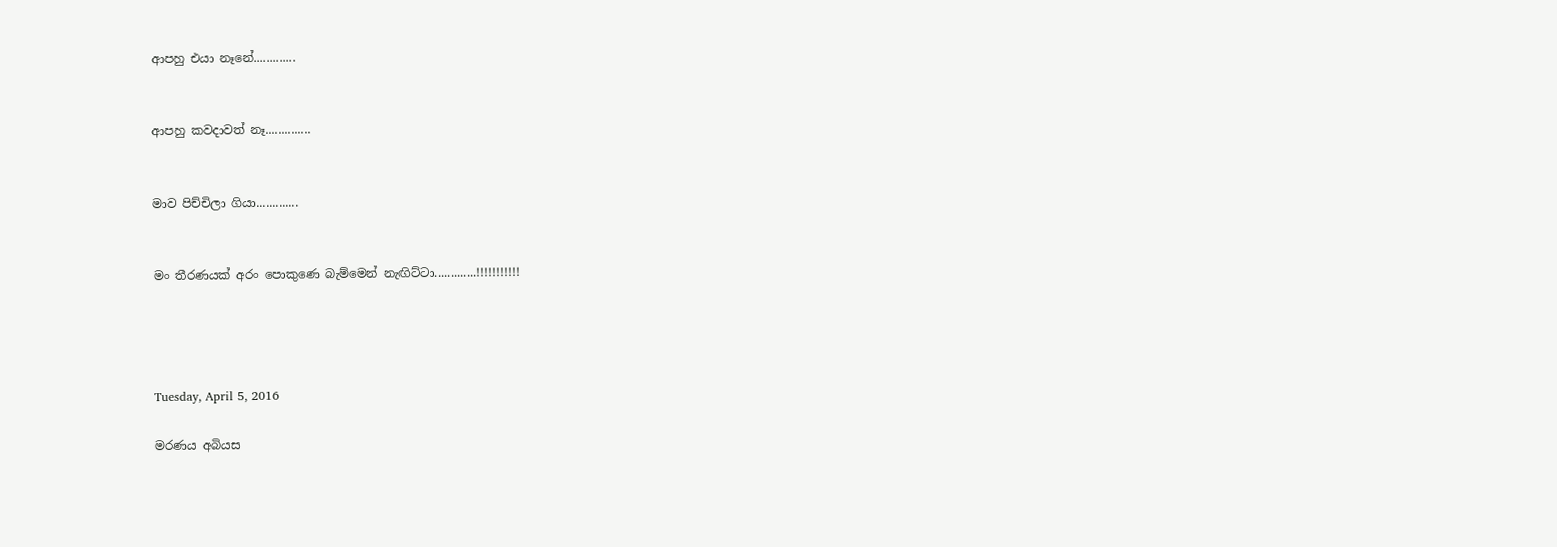ආපහු එයා නෑනේ.............


ආපහු කවදාවත් නෑ..............


මාව පිච්චිලා ගියා.............


මං තීරණයක් අරං පොකුණෙ බැම්මෙන් නැඟිට්ටා.............!!!!!!!!!!!




Tuesday, April 5, 2016

මරණය අබියස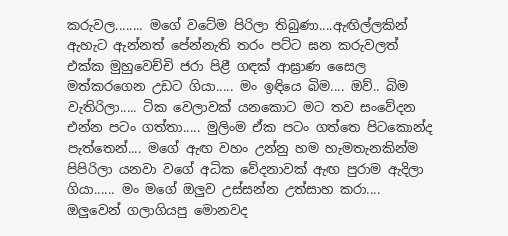කරුවල........ මගේ වටේම පිරිලා තිබුණා....ඇඟිල්ලකින් ඇහැට ඇන්නත් පේන්නැති තරං පට්ට ඝන කරුවලත් එක්ක මුහුවෙච්චි ජරා පිළී ගඳක් ආඝ්‍රාණ සෛල මත්කරගෙන උඩට ගියා..... මං ඉඳියෙ බිම.... ඔව්.. බිම වැතිරිලා..... ටික වෙලාවක් යනකොට මට තව සංවේදන එන්න පටං ගත්තා..... මුලිංම ඒක පටං ගත්තෙ පිටකොන්ද පැත්තෙන්.... මගේ ඇඟ වහං උන්නු හම හැමතැනකින්ම පිපිරිලා යනවා වගේ අධික වේදනාවක් ඇඟ පුරාම ඇදිලා ගියා...... මං මගේ ඔලුව උස්සන්න උත්සාහ කරා.... ඔලුවෙන් ගලාගියපු මොනවද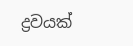ද්‍රවයක්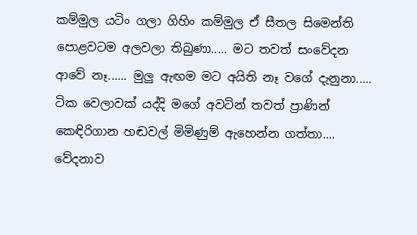කම්මුල යටිං ගලා ගිහිං කම්මුල ඒ සීතල සිමෙන්ති පොළවටම අලවලා තිබුණා..... මට තවත් සංවේදන ආවේ නෑ...... මුලු ඇඟම මට අයිති නෑ වගේ දැනුනා..... ටික වෙලාවක් යද්දි මගේ අවටින් තවත් ප්‍රාණින් කෙඳිරිගාන හඬවල් මිමිණුම් ඇහෙන්න ගත්තා.... වේදනාව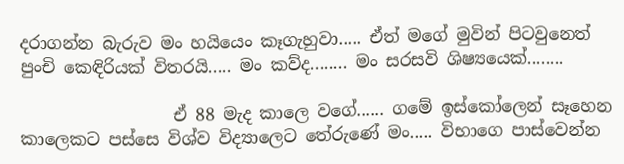දරාගන්න බැරුව මං හයියෙං කෑගැහුවා..... ඒත් මගේ මුවින් පිටවුනෙත් පුංචි කෙඳිරියක් විතරයි..... මං කව්ද........ මං සරසවි ශිෂ්‍යයෙක්........

                  ඒ 88 මැද කාලෙ වගේ...... ගමේ ඉස්කෝලෙන් සෑහෙන කාලෙකට පස්සෙ විශ්ව විද්‍යාලෙට තේරුණේ මං..... විභාගෙ පාස්වෙන්න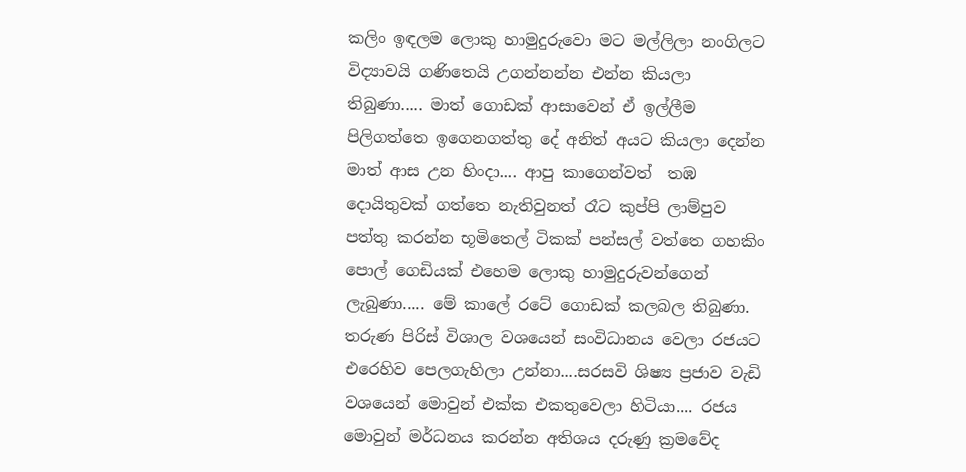කලිං ඉඳලම ලොකු හාමුදුරුවො මට මල්ලිලා නංගිලට විද්‍යාවයි ගණිතෙයි උගන්නන්න එන්න කියලා තිබුණා..... මාත් ගොඩක් ආසාවෙන් ඒ ඉල්ලීම පිලිගත්තෙ ඉගෙනගත්තු දේ අනිත් අයට කියලා දෙන්න මාත් ආස උන හිංදා.... ආපු කාගෙන්වත්  තඹ දොයිතුවක් ගත්තෙ නැතිවුනත් රෑට කුප්පි ලාම්පුව පත්තු කරන්න භූමිතෙල් ටිකක් පන්සල් වත්තෙ ගහකිං පොල් ගෙඩියක් එහෙම ලොකු හාමුදුරුවන්ගෙන් ලැබුණා..... මේ කාලේ රටේ ගොඩක් කලබල තිබුණා. තරුණ පිරිස් විශාල වශයෙන් සංවිධානය වෙලා රජයට එරෙහිව පෙලගැහිලා උන්නා....සරසවි ශිෂ්‍ය ප්‍රජාව වැඩි වශයෙන් මොවුන් එක්ක එකතුවෙලා හිටියා.... රජය මොවුන් මර්ධනය කරන්න අතිශය දරුණු ක්‍රමවේද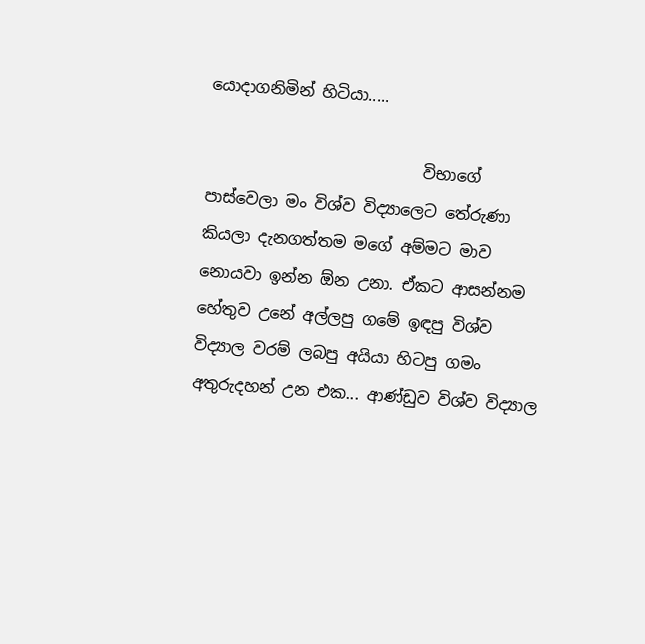යොදාගනිමින් හිටියා.....

                           විභාගේ පාස්වෙලා මං විශ්ව විද්‍යාලෙට තේරුණා කියලා දැනගත්තම මගේ අම්මට මාව නොයවා ඉන්න ඕන උනා. ඒකට ආසන්නම හේතුව උනේ අල්ලපු ගමේ ඉඳපු විශ්ව විද්‍යාල වරම් ලබපු අයියා හිටපු ගමං අතුරුදහන් උන එක... ආණ්ඩුව විශ්ව විද්‍යාල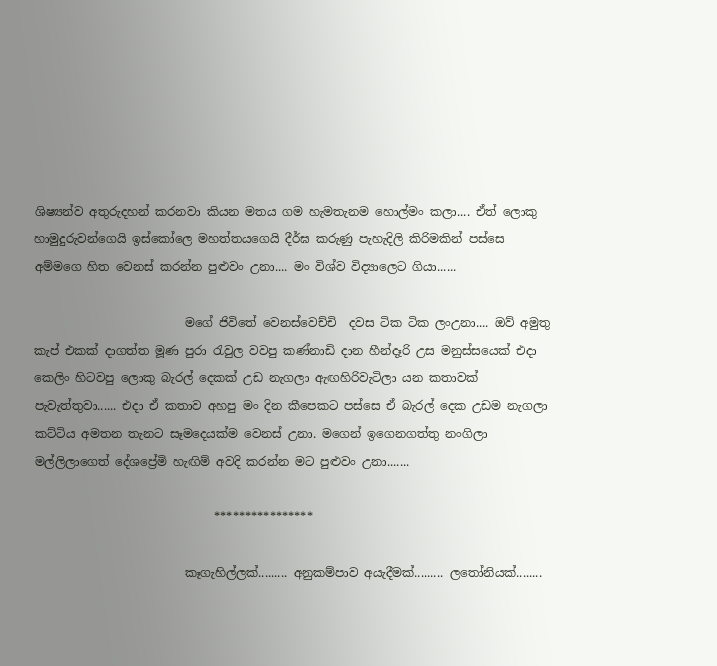ශිෂ්‍යන්ව අතුරුදහන් කරනවා කියන මතය ගම හැමතැනම හොල්මං කලා.... ඒත් ලොකු හාමුදුරුවන්ගෙයි ඉස්කෝලෙ මහත්තයගෙයි දීර්ඝ කරුණු පැහැදිලි කිරිමකින් පස්සෙ අම්මගෙ හිත වෙනස් කරන්න පුළුවං උනා.... මං විශ්ව විද්‍යාලෙට ගියා......

                         මගේ ජිවිතේ වෙනස්වෙච්චි  දවස ටික ටික ලංඋනා.... ඔව් අමුතු කැප් එකක් දාගත්ත මූණ පුරා රැවුල වවපු කණ්නාඩි දාන හීන්දෑරි උස මනුස්සයෙක් එදා කෙලිං හිටවපු ලොකු බැරල් දෙකක් උඩ නැගලා ඇඟහිරිවැටිලා යන කතාවක් පැවැත්තුවා...... එදා ඒ කතාව අහපු මං දින කීපෙකට පස්සෙ ඒ බැරල් දෙක උඩම නැගලා කට්ටිය අමතන තැනට සෑමදෙයක්ම වෙනස් උනා. මගෙන් ඉගෙනගත්තු නංගිලා මල්ලිලාගෙත් දේශප්‍රේමි හැඟිම් අවදි කරන්න මට පුළුවං උනා.......

                              ****************

                         කෑගැහිල්ලක්......... අනුකම්පාව අයැදීමක්......... ලතෝනියක්........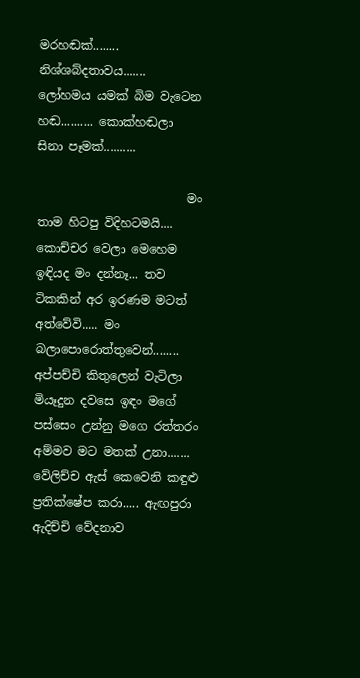මරහඬක්........ නිශ්ශබ්දතාවය....... ලෝහමය යමක් බිම වැටෙන හඬ.......... කොක්හඬලා සිනා පෑමක්..........

                         මං තාම හිටපු විදිහටමයි.... කොච්චර වෙලා මෙහෙම ඉඳියද මං දන්නෑ... තව ටිකකින් අර ඉරණම මටත් අත්වේවි..... මං බලාපොරොත්තුවෙන්........ අප්පච්චි කිතුලෙන් වැටිලා මියෑදුන දවසෙ ඉඳං මගේ පස්සෙං උන්නු මගෙ රත්තරං අම්මව මට මතක් උනා....... වේලිච්ච ඇස් කෙවෙනි කඳුළු ප්‍රතික්ෂේප කරා..... ඇඟපුරා  ඇදිච්චි වේදනාව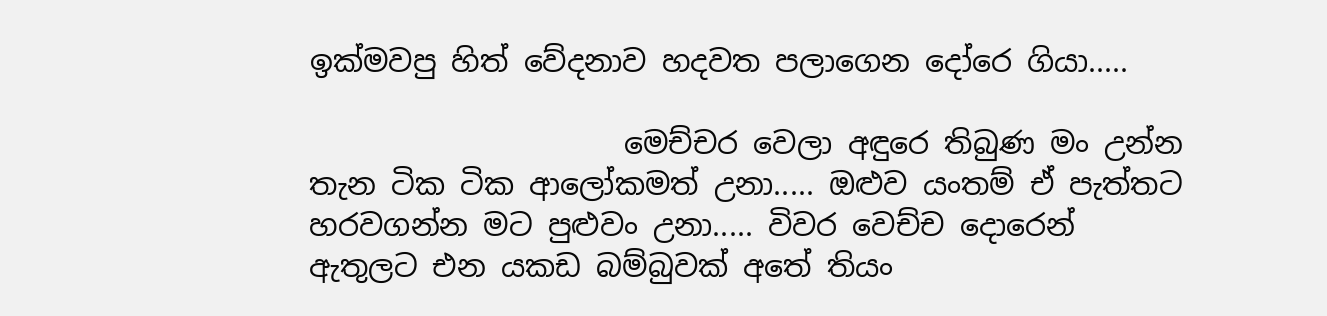ඉක්මවපු හිත් වේදනාව හදවත පලාගෙන දෝරෙ ගියා.....

                     මෙච්චර වෙලා අඳුරෙ තිබුණ මං උන්න තැන ටික ටික ආලෝකමත් උනා..... ඔළුව යංතම් ඒ පැත්තට හරවගන්න මට පුළුවං උනා..... විවර වෙච්ච දොරෙන් ඇතුලට එන යකඩ බම්බුවක් අතේ තියං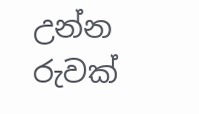උන්න රුවක්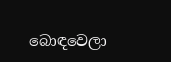බොඳවෙලා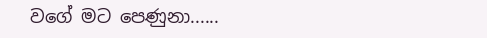වගේ මට පෙණුනා......